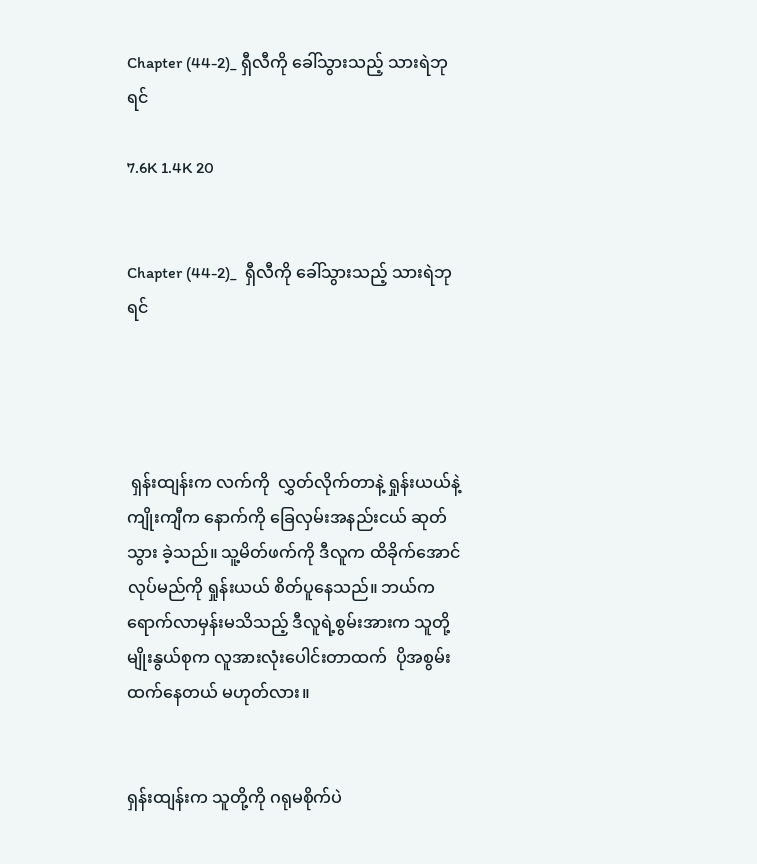Chapter (44-2)_ ရှီလီကို ခေါ်သွားသည့် သားရဲဘုရင်

7.6K 1.4K 20


Chapter (44-2)_  ရှီလီကို ခေါ်သွားသည့် သားရဲဘုရင်




 ရှန်းထျန်းက လက်ကို  လွှတ်လိုက်တာနဲ့ ရှုန်းယယ်နဲ့ ကျိုးကျီက နောက်ကို ခြေလှမ်းအနည်းငယ် ဆုတ်သွား ခဲ့သည်။ သူ့မိတ်ဖက်ကို ဒီလူက ထိခိုက်အောင် လုပ်မည်ကို ရှုန်းယယ် စိတ်ပူနေသည်။ ဘယ်က ရောက်လာမှန်းမသိသည့် ဒီလူရဲ့စွမ်းအားက သူတို့ မျိုးနွယ်စုက လူအားလုံးပေါင်းတာထက်  ပိုအစွမ်းထက်နေတယ် မဟုတ်လား။


ရှန်းထျန်းက သူတို့ကို ဂရုမစိုက်ပဲ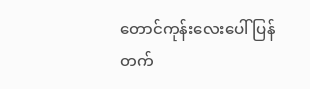တောင်ကုန်းလေးပေါ် ပြန်တက်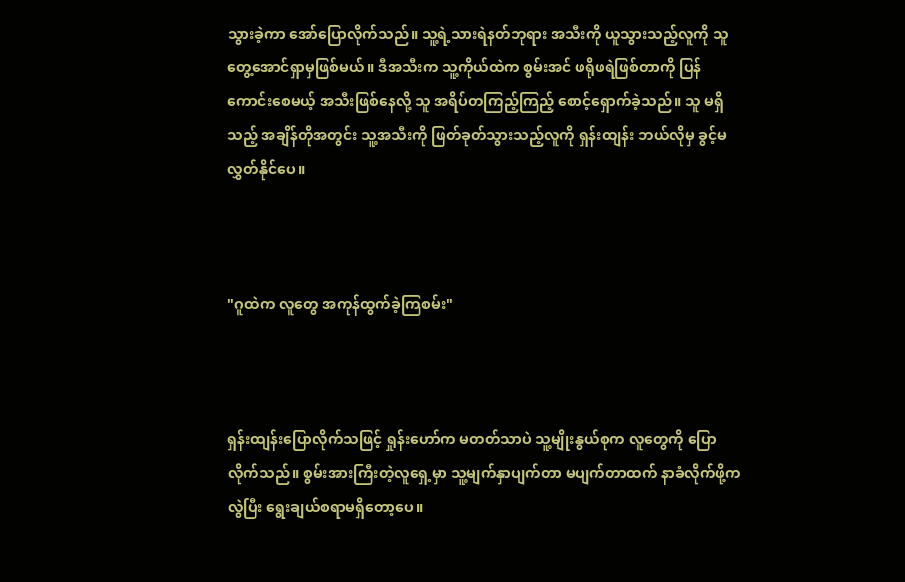သွားခဲ့ကာ အော်ပြောလိုက်သည်။ သူ့ရဲ့သားရဲနတ်ဘုရား အသီးကို ယူသွားသည့်လူကို သူ တွေ့အောင်ရှာမှဖြစ်မယ်။ ဒီအသီးက သူ့ကိုယ်ထဲက စွမ်းအင် ဖရိုဖရဲဖြစ်တာကို ပြန်ကောင်းစေမယ့် အသီးဖြစ်နေလို့ သူ အရိပ်တကြည့်ကြည့် စောင့်ရှောက်ခဲ့သည်။ သူ မရှိသည့် အချိန်တိုအတွင်း သူ့အသီးကို ဖြတ်ခုတ်သွားသည့်လူကို ရှန်းထျန်း ဘယ်လိုမှ ခွင့်မလွှတ်နိုင်ပေ။



"ဂူထဲက လူတွေ အကုန်ထွက်ခဲ့ကြစမ်း"



ရှန်းထျန်းပြောလိုက်သဖြင့် ရှုန်းဟော်က မတတ်သာပဲ သူ့မျိုးနွယ်စုက လူတွေကို ပြောလိုက်သည်။ စွမ်းအားကြီးတဲ့လူရှေ့မှာ သူ့မျက်နှာပျက်တာ မပျက်တာထက် နာခံလိုက်ဖို့ကလွဲပြီး ရွေးချယ်စရာမရှိတော့ပေ။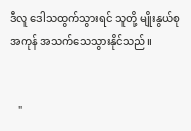ဒီလူ ဒေါသထွက်သွားရင် သူတို့ မျိုးနွယ်စု အကုန် အသက်သေသွားနိုင်သည်။


   "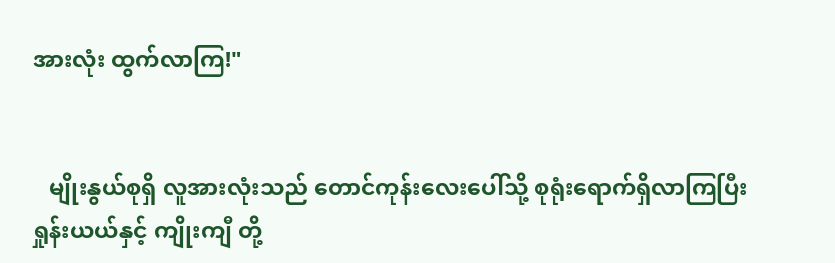အားလုံး ထွက်လာကြ!"


   မျိုးနွယ်စုရှိ လူအားလုံးသည် တောင်ကုန်းလေးပေါ်သို့ စုရုံးရောက်ရှိလာကြပြီး ရှုန်းယယ်နှင့် ကျိုးကျီ တို့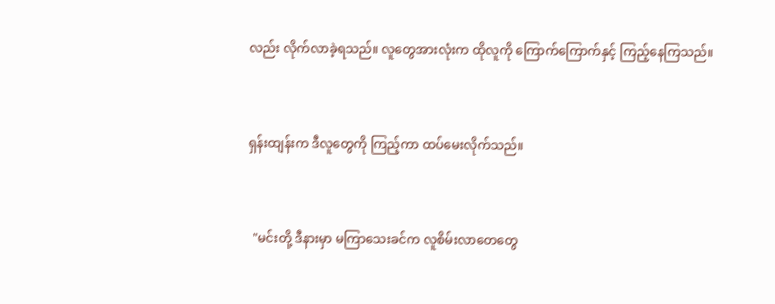လည်း လိုက်လာခဲ့ရသည်။ လူတွေအားလုံးက ထိုလူကို ကြောက်ကြောက်နှင့် ကြည့်နေကြသည်။


ရှန်းထျန်းက ဒီလူတွေကို ကြည့်ကာ ထပ်မေးလိုက်သည်။


  "မင်းတို့ ဒီနားမှာ မကြာသေးခင်က လူစိမ်းလာတေတွေ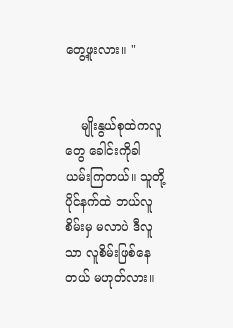တွေ့ဖူးလား။ "


    မျိုးနွယ်စုထဲကလူတွေ ခေါင်းကိုခါယမ်းကြတယ်။ သူတို့ပိုင်နက်ထဲ ဘယ်လူစိမ်းမှ မလာပဲ ဒီလူသာ လူစိမ်းဖြစ်နေတယ် မဟုတ်လား။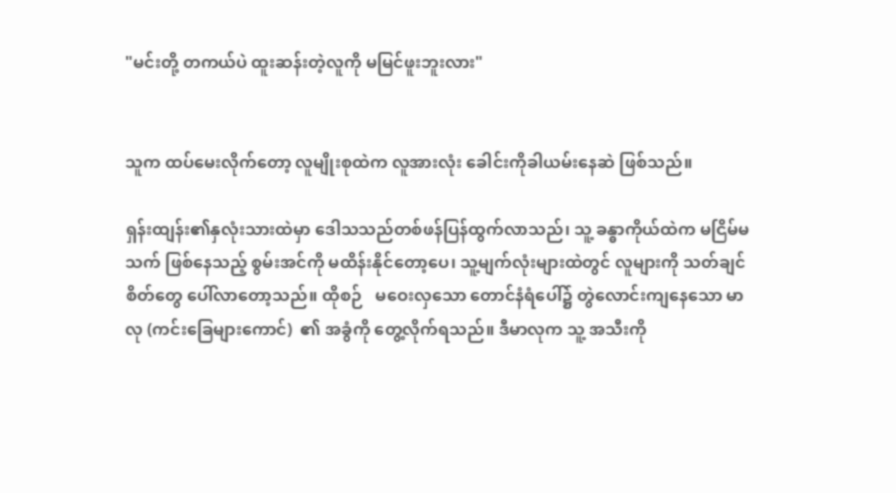"မင်းတို့ တကယ်ပဲ ထူးဆန်းတဲ့လူကို မမြင်ဖူးဘူးလား"


သူက ထပ်မေးလိုက်တော့ လူမျိုးစုထဲက လူအားလုံး ခေါင်းကိုခါယမ်းနေဆဲ ဖြစ်သည်။

ရှန်းထျန်း၏နှလုံးသားထဲမှာ ဒေါသသည်တစ်ဖန်ပြန်ထွက်လာသည်၊ သူ့ ခန္ဓာကိုယ်ထဲက မငြိမ်မသက် ဖြစ်နေသည့် စွမ်းအင်ကို မထိန်းနိုင်တော့ပေ၊ သူ့မျက်လုံးများထဲတွင် လူများကို သတ်ချင်စိတ်တွေ ပေါ်လာတော့သည်။ ထိုစဉ်   မဝေးလှသော တောင်နံရံပေါ်၌ တွဲလောင်းကျနေသော မာလု (ကင်းခြေများကောင်)  ၏ အခွံကို တွေ့လိုက်ရသည်။ ဒီမာလုက သူ့ အသီးကို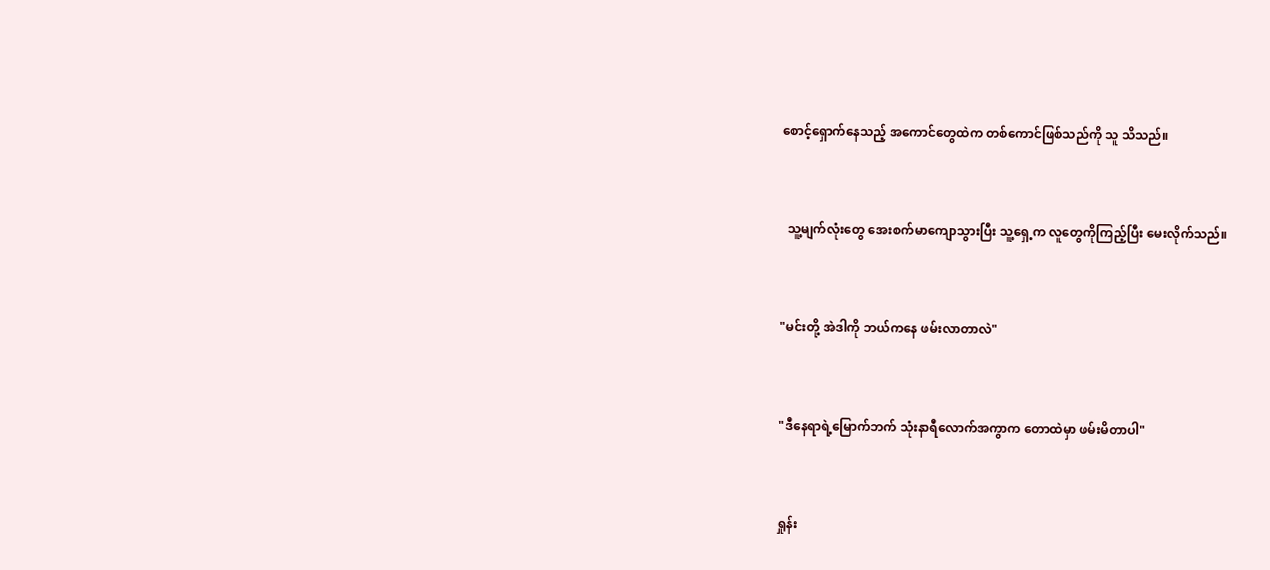စောင့်ရှောက်နေသည့် အကောင်တွေထဲက တစ်ကောင်ဖြစ်သည်ကို သူ သိသည်။


  သူ့မျက်လုံးတွေ အေးစက်မာကျောသွားပြီး သူ့ရှေ့က လူတွေကိုကြည့်ပြီး မေးလိုက်သည်။


"မင်းတို့ အဲဒါကို ဘယ်ကနေ ဖမ်းလာတာလဲ"


"ဒီနေရာရဲ့မြောက်ဘက် သုံးနာရီလောက်အကွာက တောထဲမှာ ဖမ်းမိတာပါ"


ရှုန်း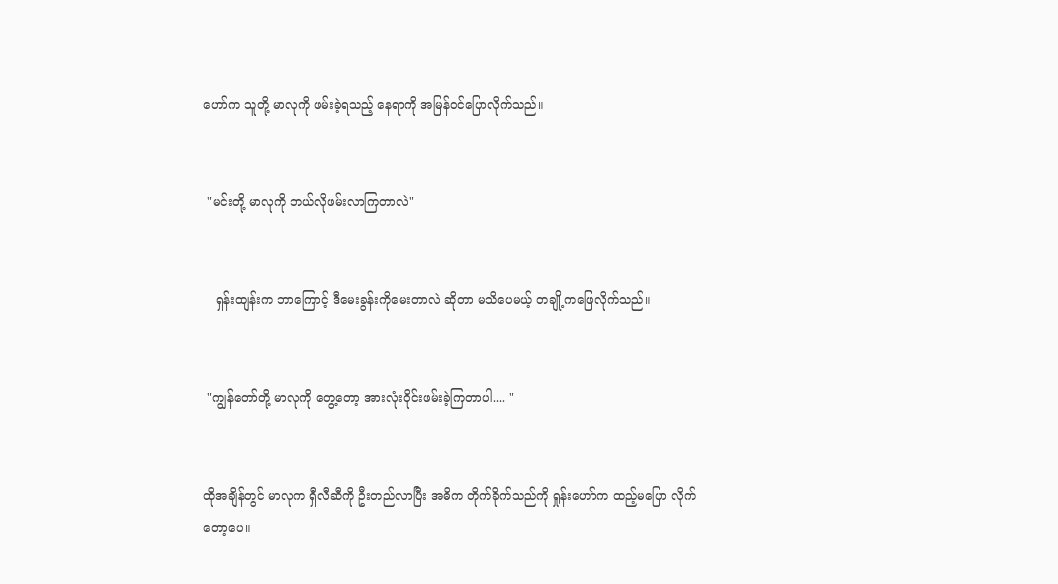ဟော်က သူတို့ မာလုကို ဖမ်းခဲ့ရသည့် နေရာကို အမြန်ဝင်ပြောလိုက်သည်။


 "မင်းတို့ မာလုကို ဘယ်လိုဖမ်းလာကြတာလဲ"


   ရှန်းထျန်းက ဘာကြောင့် ဒီမေးခွန်းကိုမေးတာလဲ ဆိုတာ မသိပေမယ့် တချို့ကဖြေလိုက်သည်။


 "ကျွန်တော်တို့ မာလုကို တွေ့တော့ အားလုံးဝိုင်းဖမ်းခဲ့ကြတာပါ.... "


ထိုအချိန်တွင် မာလုက ရှီလီဆီကို ဦးတည်လာပြီး အဓိက တိုက်ခိုက်သည်ကို ရှုန်းဟော်က ထည့်မပြော လိုက်တော့ပေ။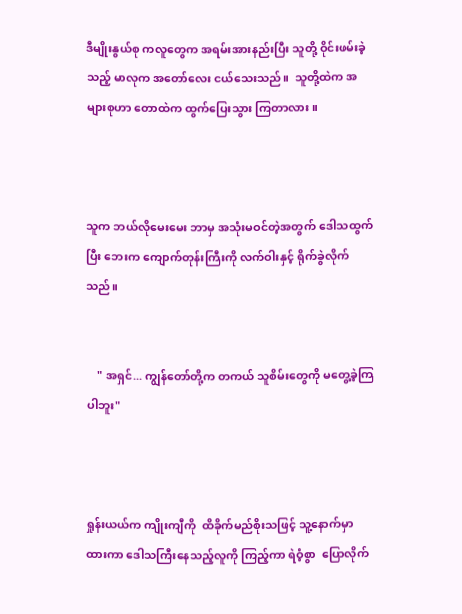ဒီမျိုးနွယ်စု ကလူတွေက အရမ်းအားနည်းပြီး သူတို့ ဝိုင်းဖမ်းခဲ့သည့် မာလုက အတော်လေး ငယ်သေးသည်။  သူတို့ထဲက အများစုဟာ တောထဲက ထွက်ပြေးသွား ကြတာလား။



သူက ဘယ်လိုမေးမေး ဘာမှ အသုံးမဝင်တဲ့အတွက် ဒေါသထွက်ပြီး ဘေးက ကျောက်တုန်းကြီးကို လက်ဝါးနှင့် ရိုက်ခွဲလိုက်သည်။


    " အရှင်... ကျွန်တော်တို့က တကယ် သူစိမ်းတွေကို မတွေ့ခဲ့ကြပါဘူး"



ရှုန်းယယ်က ကျိုးကျီကို  ထိခိုက်မည်စိုးသဖြင့် သူ့နောက်မှာ ထားကာ ဒေါသကြီးနေသည့်လူကို ကြည့်ကာ ရဲဝံ့စွာ  ပြောလိုက်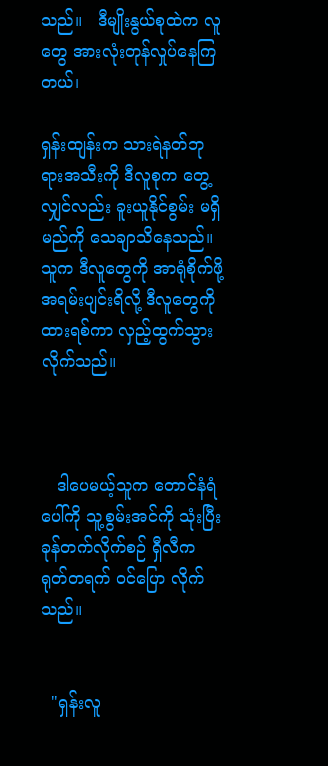သည်။   ဒီမျိုးနွယ်စုထဲက လူတွေ အားလုံးတုန်လှုပ်နေကြတယ်၊

ရှန်းထျန်းက သားရဲနတ်ဘုရားအသီးကို ဒီလူစုက တွေ့လျှင်လည်း ခူးယူနိုင်စွမ်း မရှိမည်ကို သေချာသိနေသည်။   သူက ဒီလူတွေကို အာရုံစိုက်ဖို့အရမ်းပျင်းရိလို့ ဒီလူတွေကို ထားရစ်ကာ လှည့်ထွက်သွားလိုက်သည်။



   ဒါပေမယ့်သူက တောင်နံရံပေါ်ကို သူ့စွမ်းအင်ကို သုံးပြီး ခုန်တက်လိုက်စဉ် ရှီလီက ရုတ်တရက် ဝင်ပြော လိုက်သည်။


  "ရှန်းလူ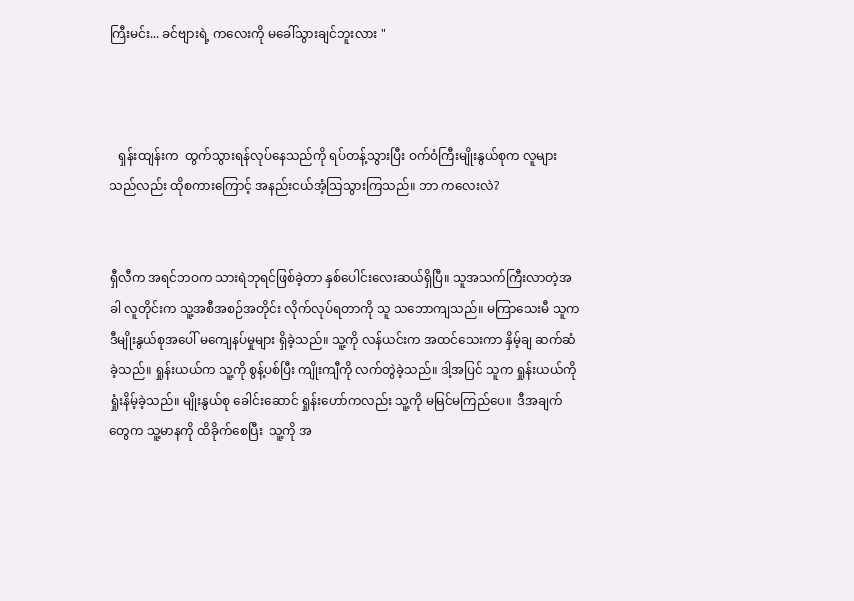ကြီးမင်း... ခင်ဗျားရဲ့ ကလေးကို မခေါ်သွားချင်ဘူးလား "



   ရှန်းထျန်းက  ထွက်သွားရန်လုပ်နေသည်ကို ရပ်တန့်သွားပြီး ဝက်ဝံကြီးမျိုးနွယ်စုက လူများသည်လည်း ထိုစကားကြောင့် အနည်းငယ်အံ့သြသွားကြသည်။ ဘာ ကလေးလဲ?


ရှီလီက အရင်ဘဝက သားရဲဘုရင်ဖြစ်ခဲ့တာ နှစ်ပေါင်းလေးဆယ်ရှိပြီ။ သူအသက်ကြီးလာတဲ့အခါ လူတိုင်းက သူ့အစီအစဉ်အတိုင်း လိုက်လုပ်ရတာကို သူ သဘောကျသည်။ မကြာသေးမီ သူက ဒီမျိုးနွယ်စုအပေါ် မကျေနပ်မှုများ ရှိခဲ့သည်။ သူ့ကို လန်ယင်းက အထင်သေးကာ နှိမ့်ချ ဆက်ဆံခဲ့သည်။ ရှုန်းယယ်က သူ့ကို စွန့်ပစ်ပြီး ကျိုးကျီကို လက်တွဲခဲ့သည်။ ဒါ့အပြင် သူက ရှုန်းယယ်ကို ရှုံးနိမ့်ခဲ့သည်။ မျိုးနွယ်စု ခေါင်းဆောင် ရှုန်းဟော်ကလည်း သူ့ကို မမြင်မကြည်ပေ။  ဒီအချက်တွေက သူ့မာနကို ထိခိုက်စေပြီး  သူ့ကို အ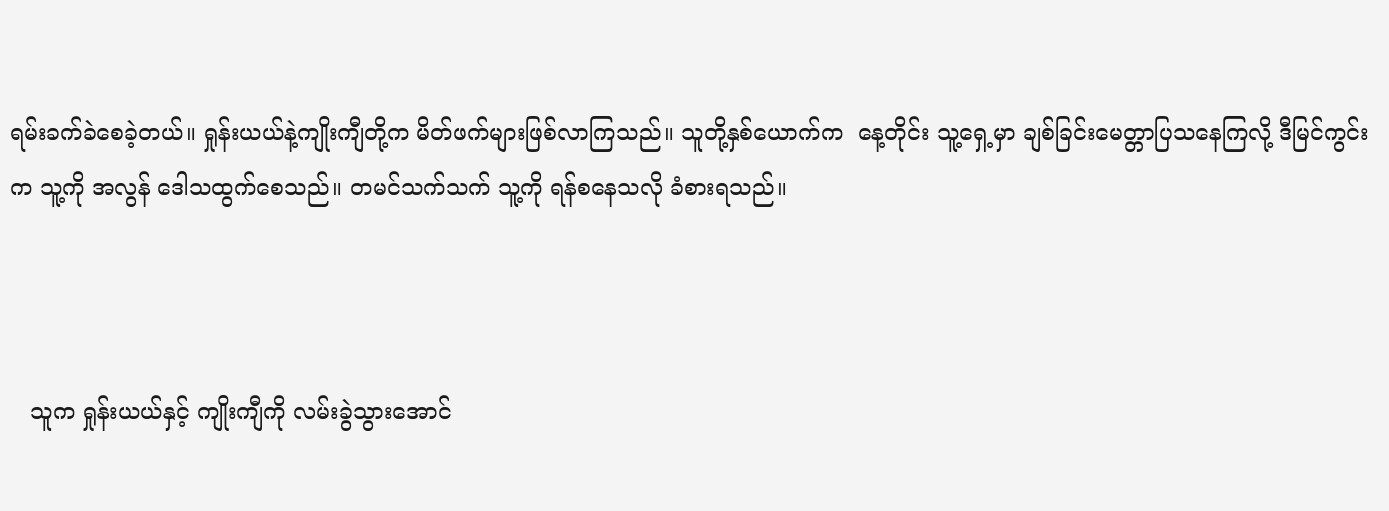ရမ်းခက်ခဲစေခဲ့တယ်။ ရှုန်းယယ်နဲ့ကျိုးကျီတို့က မိတ်ဖက်များဖြစ်လာကြသည်။ သူတို့နှစ်ယောက်က  နေ့တိုင်း သူ့ရှေ့မှာ ချစ်ခြင်းမေတ္တာပြသနေကြလို့ ဒီမြင်ကွင်းက သူ့ကို အလွန် ဒေါသထွက်စေသည်။ တမင်သက်သက် သူ့ကို ရန်စနေသလို ခံစားရသည်။



   သူက ရှုန်းယယ်နှင့် ကျိုးကျီကို လမ်းခွဲသွားအောင်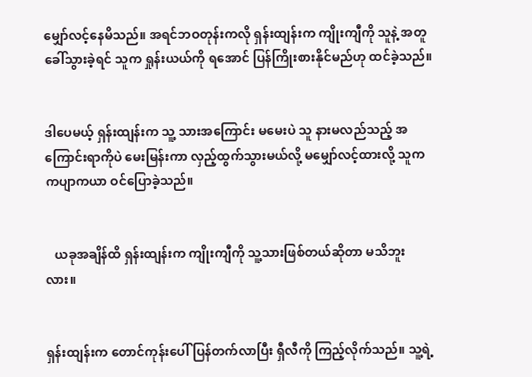မျှော်လင့်နေမိသည်။ အရင်ဘဝတုန်းကလို ရှန်းထျန်းက ကျိုးကျီကို သူနဲ့ အတူ ခေါ်သွားခဲ့ရင် သူက ရှုန်းယယ်ကို ရအောင် ပြန်ကြိုးစားနိုင်မည်ဟု ထင်ခဲ့သည်။


ဒါပေမယ့် ရှန်းထျန်းက သူ့ သားအကြောင်း မမေးပဲ သူ နားမလည်သည့် အကြောင်းရာကိုပဲ မေးမြန်းကာ လှည့်ထွက်သွားမယ်လို့ မမျှော်လင့်ထားလို့ သူက ကပျာကယာ ဝင်ပြောခဲ့သည်။


   ယခုအချိန်ထိ ရှန်းထျန်းက ကျိုးကျီကို သူ့သားဖြစ်တယ်ဆိုတာ မသိဘူးလား။


ရှန်းထျန်းက တောင်ကုန်းပေါ် ပြန်တက်လာပြီး ရှီလီကို ကြည့်လိုက်သည်။ သူ့ရဲ့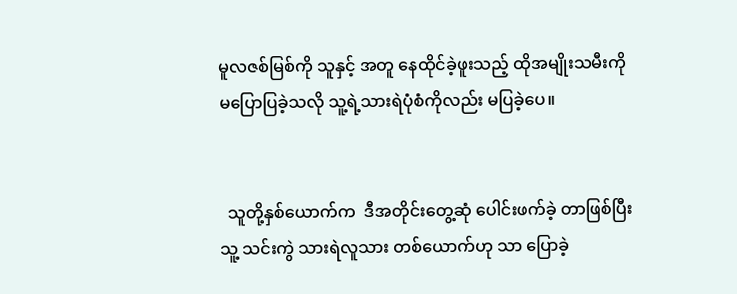မူလဇစ်မြစ်ကို သူနှင့် အတူ နေထိုင်ခဲ့ဖူးသည့် ထိုအမျိုးသမီးကို မပြောပြခဲ့သလို သူ့ရဲ့သားရဲပုံစံကိုလည်း မပြခဲ့ပေ။


  သူတို့နှစ်ယောက်က  ဒီအတိုင်းတွေ့ဆုံ ပေါင်းဖက်ခဲ့ တာဖြစ်ပြီး သူ့ သင်းကွဲ သားရဲလူသား တစ်ယောက်ဟု သာ ပြောခဲ့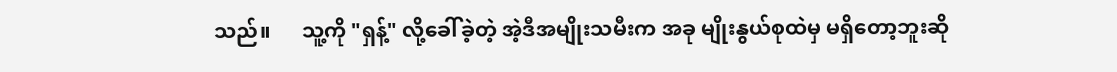သည်။      သူ့ကို "ရှန့်" လို့ခေါ်ခဲ့တဲ့ အဲ့ဒီအမျိုးသမီးက အခု မျိုးနွယ်စုထဲမှ မရှိတော့ဘူးဆို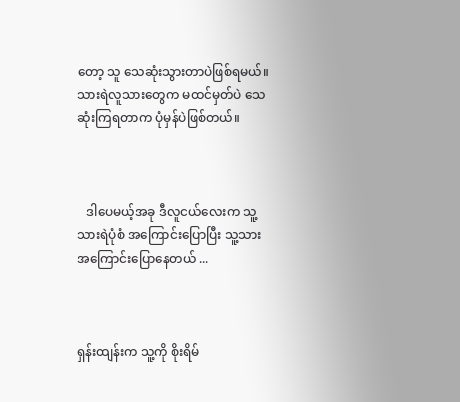တော့ သူ သေဆုံးသွားတာပဲဖြစ်ရမယ်။ သားရဲလူသားတွေက မထင်မှတ်ပဲ သေဆုံးကြရတာက ပုံမှန်ပဲဖြစ်တယ်။



   ဒါပေမယ့်အခု ဒီလူငယ်လေးက သူ့သားရဲပုံစံ အကြောင်းပြောပြီး သူ့သား အကြောင်းပြောနေတယ် ...



ရှန်းထျန်းက သူ့ကို စိုးရိမ်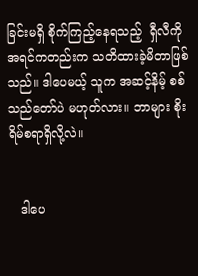ခြင်းမရှိ စိုက်ကြည့်နေရသည့်  ရှီလီကို အရင်ကတည်းက သတိထားခဲ့မိတာဖြစ်သည်။ ဒါပေမယ့် သူက အဆင့်နိမ့် စစ်သည်တော်ပဲ မဟုတ်လား။ ဘာများ စိုးရိမ်စရာရှိလို့လဲ။


   ဒါပေ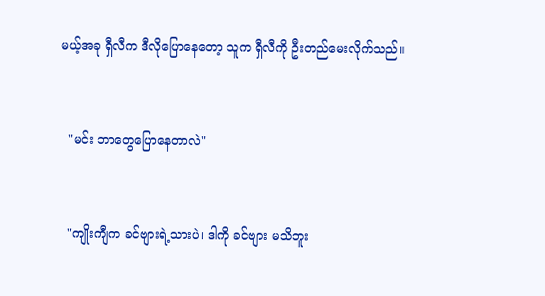မယ့်အခု ရှီလီက ဒီလိုပြောနေတော့ သူက ရှီလီကို ဦးတည်မေးလိုက်သည်။


  "မင်း ဘာတွေပြောနေတာလဲ"


  "ကျိုးကျီက ခင်ဗျားရဲ့သားပဲ၊ ဒါကို ခင်ဗျား မသိဘူး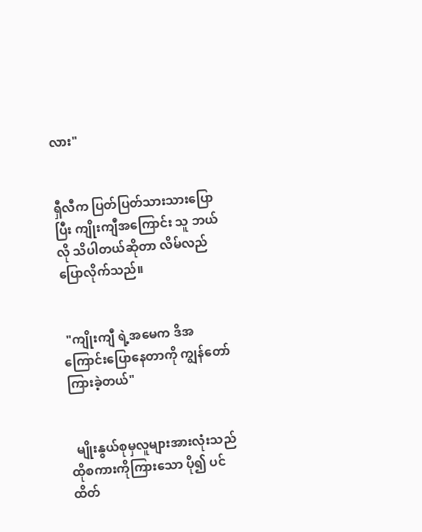လား"


ရှီလီက ပြတ်ပြတ်သားသားပြောပြီး ကျိုးကျီအကြောင်း သူ ဘယ်လို သိပါတယ်ဆိုတာ လိမ်လည်ပြောလိုက်သည်။


 "ကျိုးကျီ ရဲ့အမေက ဒိအကြောင်းပြောနေတာကို ကျွန်တော် ကြားခဲ့တယ်"


  မျိုးနွယ်စုမှလူများအားလုံးသည်  ထိုစကားကိုကြားသော ပို၍ ပင်ထိတ်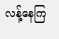လန့်နေကြ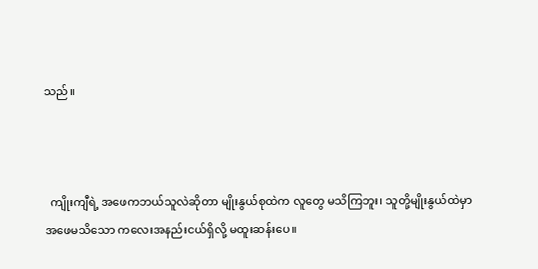သည်။



  ကျိုးကျီရဲ့ အဖေကဘယ်သူလဲဆိုတာ မျိုးနွယ်စုထဲက လူတွေ မသိကြဘူး၊ သူတို့မျိုးနွယ်ထဲမှာ  အဖေမသိသော ကလေးအနည်းငယ်ရှိလို့ မထူးဆန်းပေ။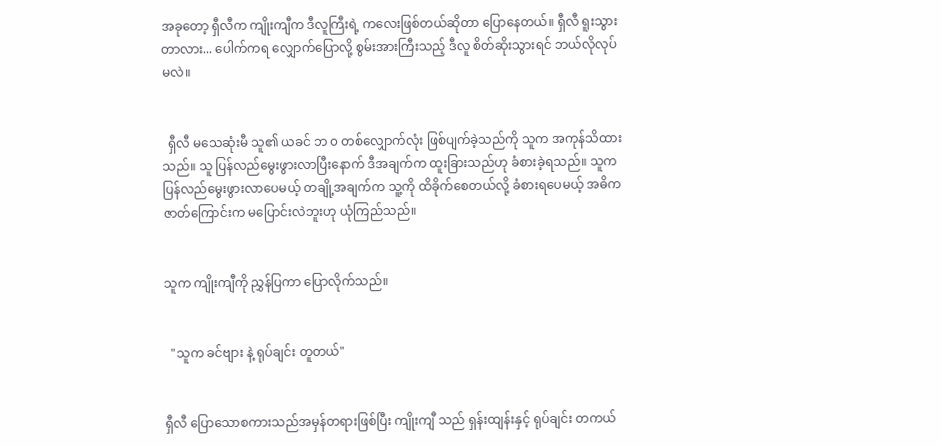အခုတော့ ရှီလီက ကျိုးကျီက ဒီလူကြီးရဲ့ ကလေးဖြစ်တယ်ဆိုတာ ပြောနေတယ်။ ရှီလီ ရူးသွားတာလား... ပေါက်ကရ လျှောက်ပြောလို့ စွမ်းအားကြီးသည့် ဒီလူ စိတ်ဆိုးသွားရင် ဘယ်လိုလုပ်မလဲ။


  ရှီလီ မသေဆုံးမီ သူ၏ ယခင် ဘ ၀ တစ်လျှောက်လုံး ဖြစ်ပျက်ခဲ့သည်ကို သူက အကုန်သိထားသည်။ သူ ပြန်လည်မွေးဖွားလာပြီးနောက် ဒီအချက်က ထူးခြားသည်ဟု ခံစားခဲ့ရသည်။ သူက ပြန်လည်မွေးဖွားလာပေမယ့် တချို့အချက်က သူ့ကို ထိခိုက်စေတယ်လို့ ခံစားရပေမယ့် အဓိက ဇာတ်ကြောင်းက မပြောင်းလဲဘူးဟု ယုံကြည်သည်။


သူက ကျိုးကျီကို ညွှန်ပြကာ ပြောလိုက်သည်။


  "သူက ခင်ဗျား နဲ့ ရုပ်ချင်း တူတယ်"


ရှီလီ ပြောသောစကားသည်အမှန်တရားဖြစ်ပြီး ကျိုးကျီ သည် ရှန်းထျန်းနှင့် ရုပ်ချင်း တကယ်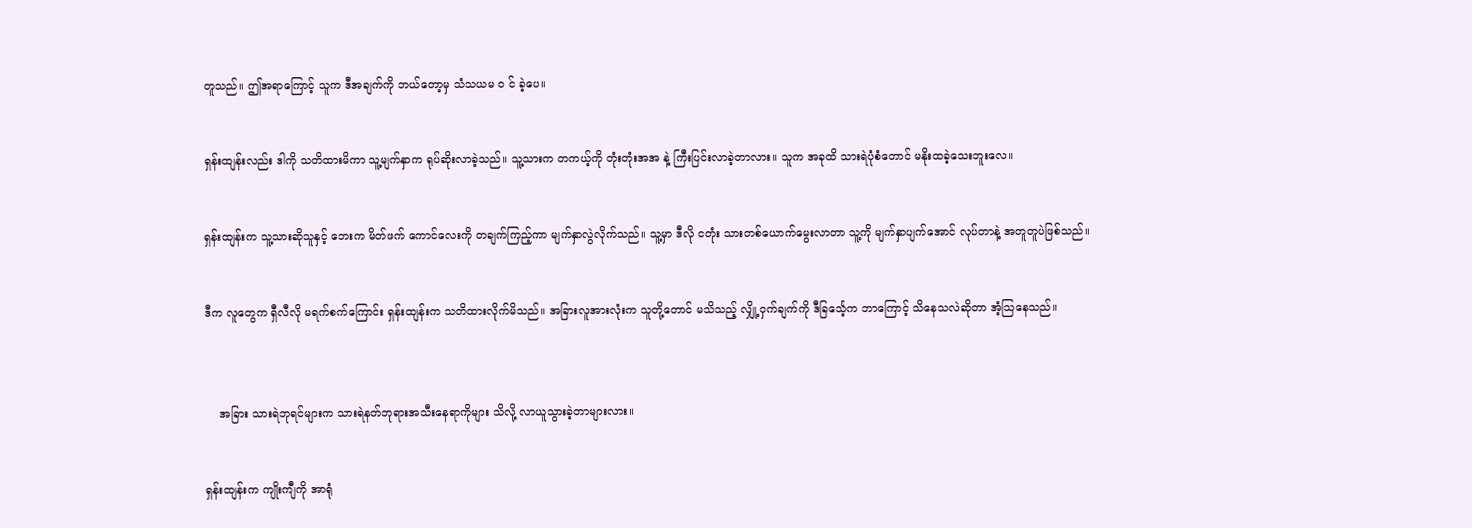တူသည်။ ဤအရာကြောင့် သူက ဒီအချက်ကို ဘယ်တော့မှ သံသယမ ၀ င် ခဲ့ပေ။


ရှန်းထျန်းလည်း ဒါကို သတိထားမိကာ သူ့မျက်နှာက ရုပ်ဆိုးလာခဲ့သည်။ သူ့သားက တကယ့်ကို တုံးတုံးအအ နဲ့ ကြီးပြင်းလာခဲ့တာလား။ သူက အခုထိ သားရဲပုံစံတောင် မနိုးထခဲ့သေးဘူးလေ။


ရှန်းထျန်းက သူ့သားဆိုသူနှင့် ဘေးက မိတ်ဖက် ကောင်လေးကို တချက်ကြည့်ကာ မျက်နှာလွဲလိုက်သည်။ သူ့မှာ ဒီလို ငတုံး သားတစ်ယောက်မွေးလာတာ သူ့ကို မျက်နှာပျက်အောင် လုပ်တာနဲ့ အတူတူပဲဖြစ်သည်။


ဒီက လူတွေက ရှီလီလို မရက်စက်ကြောင်း ရှန်းထျန်းက သတိထားလိုက်မိသည်။ အခြားလူအားလုံးက သူတို့တောင် မသိသည့် လျှို့ဝှက်ချက်ကို ဒီခြင်္သေ့က ဘာကြောင့် သိနေသလဲဆိုတာ အံ့သြနေသည်။



    အခြား သားရဲဘုရင်များက သားရဲနတ်ဘုရားအသီးနေရာကိုများ သိလို့ လာယူသွားခဲ့တာများလား။


ရှန်းထျန်းက ကျိုးကျီကို အာရုံ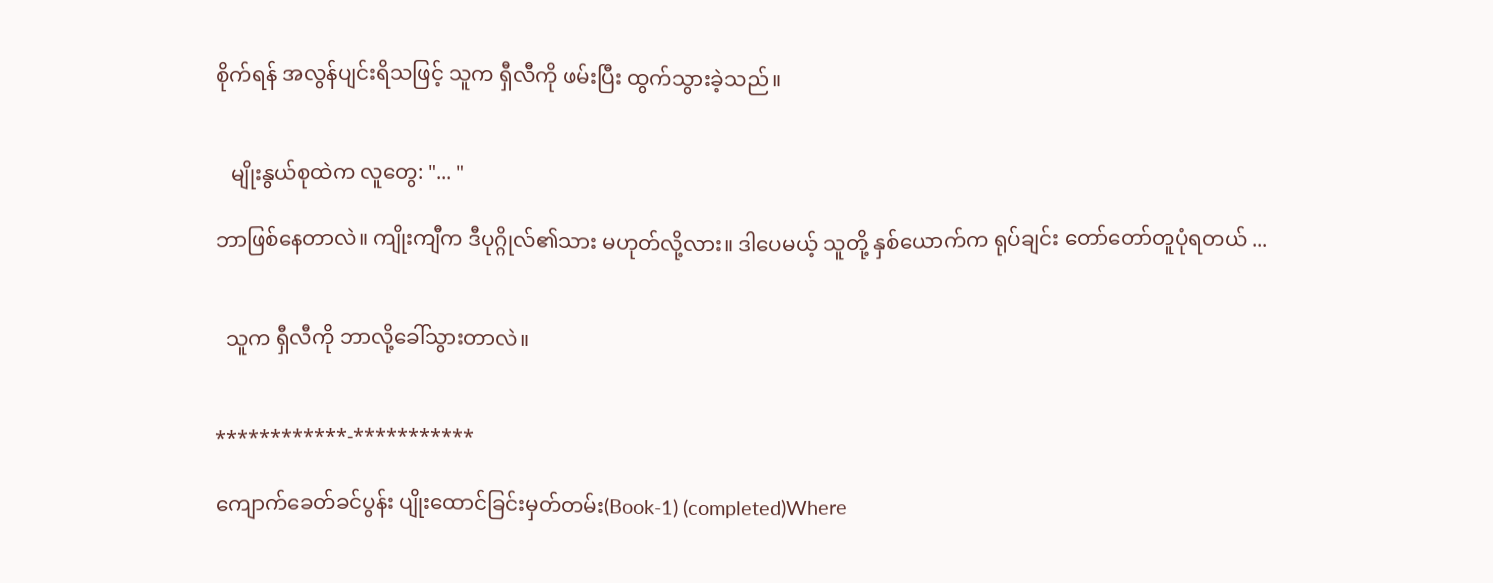စိုက်ရန် အလွန်ပျင်းရိသဖြင့် သူက ရှီလီကို ဖမ်းပြီး ထွက်သွားခဲ့သည်။


   မျိုးနွယ်စုထဲက လူတွေ: "... "

ဘာဖြစ်နေတာလဲ။ ကျိုးကျီက ဒီပုဂ္ဂိုလ်၏သား မဟုတ်လို့လား။ ဒါပေမယ့် သူတို့ နှစ်ယောက်က ရုပ်ချင်း တော်တော်တူပုံရတယ် ...


  သူက ရှီလီကို ဘာလို့ခေါ်သွားတာလဲ။


************-***********

ကျောက်ခေတ်ခင်ပွန်း ပျိုးထောင်ခြင်းမှတ်တမ်း(Book-1) (completed)Where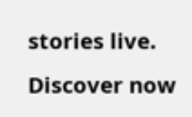stories live. Discover now